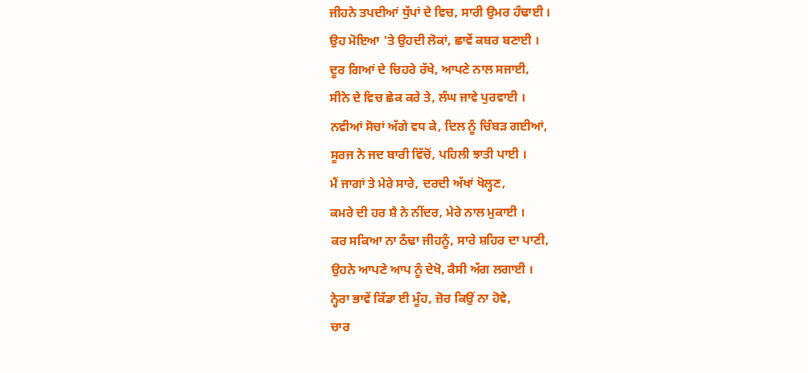ਜੀਹਨੇ ਤਪਦੀਆਂ ਧੁੱਪਾਂ ਦੇ ਵਿਚ, ਸਾਰੀ ਉਮਰ ਹੰਢਾਈ ।
ਉਹ ਮੋਇਆ 'ਤੇ ਉਹਦੀ ਲੋਕਾਂ, ਛਾਵੇਂ ਕਬਰ ਬਣਾਈ ।
ਦੂਰ ਗਿਆਂ ਦੇ ਚਿਹਰੇ ਰੱਖੇ, ਆਪਣੇ ਨਾਲ ਸਜਾਈ,
ਸੀਨੇ ਦੇ ਵਿਚ ਛੇਕ ਕਰੇ ਤੇ, ਲੰਘ ਜਾਵੇ ਪੁਰਵਾਈ ।
ਨਵੀਆਂ ਸੋਚਾਂ ਅੱਗੇ ਵਧ ਕੇ, ਦਿਲ ਨੂੰ ਚਿੰਬੜ ਗਈਆਂ,
ਸੂਰਜ ਨੇ ਜਦ ਬਾਰੀ ਵਿੱਚੋਂ, ਪਹਿਲੀ ਝਾਤੀ ਪਾਈ ।
ਮੈਂ ਜਾਗਾਂ ਤੇ ਮੇਰੇ ਸਾਰੇ, ਦਰਦੀ ਅੱਖਾਂ ਖੋਲ੍ਹਣ,
ਕਮਰੇ ਦੀ ਹਰ ਸ਼ੈ ਨੇ ਨੀਂਦਰ, ਮੇਰੇ ਨਾਲ ਮੁਕਾਈ ।
ਕਰ ਸਕਿਆ ਨਾ ਠੰਢਾ ਜੀਹਨੂੰ, ਸਾਰੇ ਸ਼ਹਿਰ ਦਾ ਪਾਣੀ,
ਉਹਨੇ ਆਪਣੇ ਆਪ ਨੂੰ ਦੇਖੋ, ਕੈਸੀ ਅੱਗ ਲਗਾਈ ।
ਨ੍ਹੇਰਾ ਭਾਵੇਂ ਕਿੱਡਾ ਈ ਮੂੰਹ, ਜ਼ੋਰ ਕਿਉਂ ਨਾ ਹੋਵੇ,
ਚਾਰ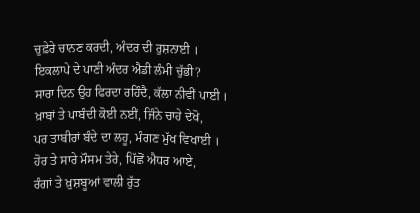ਚੁਫ਼ੇਰੇ ਚਾਨਣ ਕਰਦੀ, ਅੰਦਰ ਦੀ ਰੁਸ਼ਨਾਈ ।
ਇਕਲਾਪੇ ਦੇ ਪਾਣੀ ਅੰਦਰ ਐਡੀ ਲੰਮੀ ਚੁੱਭੀ?
ਸਾਰਾ ਦਿਨ ਉਹ ਫਿਰਦਾ ਰਹਿੰਦੈ, ਕੱਲਾ ਨੀਵੀਂ ਪਾਈ ।
ਖ਼ਾਬਾਂ ਤੇ ਪਾਬੰਦੀ ਕੋਈ ਨਈਂ, ਜਿੰਨੇ ਚਾਹੇ ਦੇਖੋ,
ਪਰ ਤਾਬੀਰਾਂ ਬੰਦੇ ਦਾ ਲਹੂ, ਮੰਗਣ ਮੁੱਖ ਵਿਖਾਈ ।
ਹੋਰ ਤੇ ਸਾਰੇ ਮੌਸਮ ਤੇਰੇ, ਪਿੱਛੋਂ ਐਧਰ ਆਏ,
ਰੰਗਾਂ ਤੇ ਖ਼ੁਸ਼ਬੂਆਂ ਵਾਲੀ ਰੁੱਤ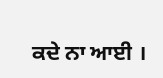ਕਦੇ ਨਾ ਆਈ ।